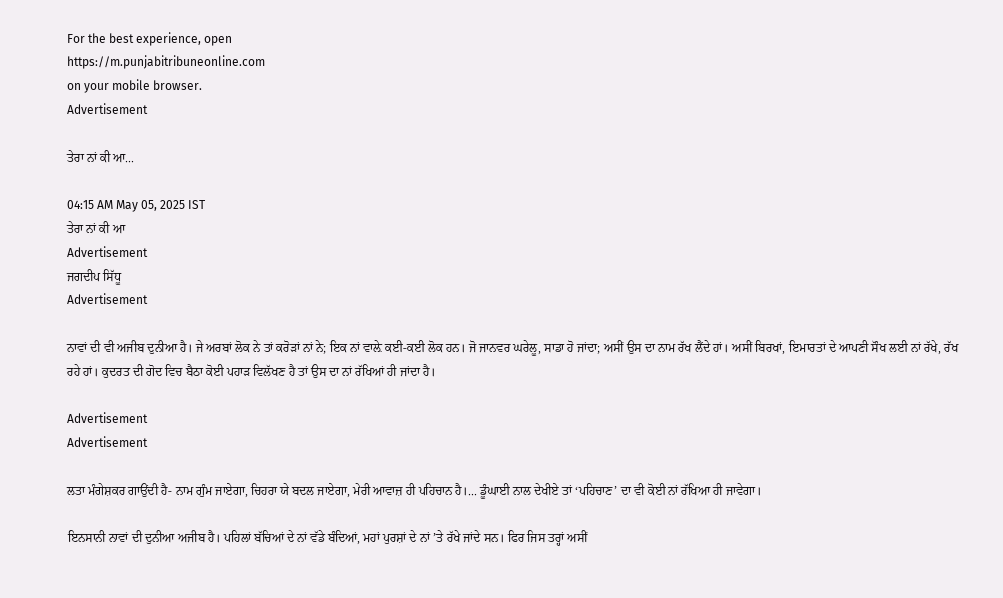For the best experience, open
https://m.punjabitribuneonline.com
on your mobile browser.
Advertisement

ਤੇਰਾ ਨਾਂ ਕੀ ਆ...

04:15 AM May 05, 2025 IST
ਤੇਰਾ ਨਾਂ ਕੀ ਆ
Advertisement
ਜਗਦੀਪ ਸਿੱਧੂ
Advertisement

ਨਾਵਾਂ ਦੀ ਵੀ ਅਜੀਬ ਦੁਨੀਆ ਹੈ। ਜੇ ਅਰਬਾਂ ਲੋਕ ਨੇ ਤਾਂ ਕਰੋੜਾਂ ਨਾਂ ਨੇ; ਇਕ ਨਾਂ ਵਾਲ਼ੇ ਕਈ-ਕਈ ਲੋਕ ਹਨ। ਜੋ ਜਾਨਵਰ ਘਰੇਲੂ, ਸਾਡਾ ਹੋ ਜਾਂਦਾ; ਅਸੀਂ ਉਸ ਦਾ ਨਾਮ ਰੱਖ ਲੈਂਦੇ ਹਾਂ। ਅਸੀਂ ਬਿਰਖਾਂ, ਇਮਾਰਤਾਂ ਦੇ ਆਪਣੀ ਸੌਖ ਲਈ ਨਾਂ ਰੱਖੇ, ਰੱਖ ਰਹੇ ਹਾਂ। ਕੁਦਰਤ ਦੀ ਗੋਦ ਵਿਚ ਬੈਠਾ ਕੋਈ ਪਹਾੜ ਵਿਲੱਖਣ ਹੈ ਤਾਂ ਉਸ ਦਾ ਨਾਂ ਰੱਖਿਆਂ ਹੀ ਜਾਂਦਾ ਹੈ।

Advertisement
Advertisement

ਲਤਾ ਮੰਗੇਸ਼ਕਰ ਗਾਉਂਦੀ ਹੈ- ਨਾਮ ਗੁੰਮ ਜਾਏਗਾ, ਚਿਹਰਾ ਯੇ ਬਦਲ ਜਾਏਗਾ, ਮੇਰੀ ਆਵਾਜ਼ ਹੀ ਪਹਿਚਾਨ ਹੈ।... ਡੂੰਘਾਈ ਨਾਲ ਦੇਖੀਏ ਤਾਂ ‘ਪਹਿਚਾਣ’ ਦਾ ਵੀ ਕੋਈ ਨਾਂ ਰੱਖਿਆ ਹੀ ਜਾਵੇਗਾ।

ਇਨਸਾਨੀ ਨਾਵਾਂ ਦੀ ਦੁਨੀਆ ਅਜੀਬ ਹੈ। ਪਹਿਲਾਂ ਬੱਚਿਆਂ ਦੇ ਨਾਂ ਵੱਡੇ ਬੰਦਿਆਂ, ਮਹਾਂ ਪੁਰਸ਼ਾਂ ਦੇ ਨਾਂ ’ਤੇ ਰੱਖੇ ਜਾਂਦੇ ਸਨ। ਫਿਰ ਜਿਸ ਤਰ੍ਹਾਂ ਅਸੀਂ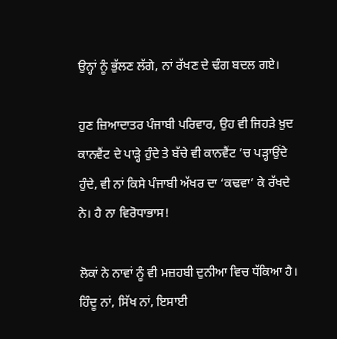ਉਨ੍ਹਾਂ ਨੂੰ ਭੁੱਲਣ ਲੱਗੇ, ਨਾਂ ਰੱਖਣ ਦੇ ਢੰਗ ਬਦਲ ਗਏ।

ਹੁਣ ਜ਼ਿਆਦਾਤਰ ਪੰਜਾਬੀ ਪਰਿਵਾਰ, ਉਹ ਵੀ ਜਿਹੜੇ ਖ਼ੁਦ ਕਾਨਵੈਂਟ ਦੇ ਪਾੜ੍ਹੇ ਹੁੰਦੇ ਤੇ ਬੱਚੇ ਵੀ ਕਾਨਵੈਂਟ ’ਚ ਪੜ੍ਹਾਉਂਦੇ ਹੁੰਦੇ, ਵੀ ਨਾਂ ਕਿਸੇ ਪੰਜਾਬੀ ਅੱਖਰ ਦਾ ‘ਕਢਵਾ’ ਕੇ ਰੱਖਦੇ ਨੇ। ਹੈ ਨਾ ਵਿਰੋਧਾਭਾਸ!

ਲੋਕਾਂ ਨੇ ਨਾਵਾਂ ਨੂੰ ਵੀ ਮਜ਼ਹਬੀ ਦੁਨੀਆ ਵਿਚ ਧੱਕਿਆ ਹੈ। ਹਿੰਦੂ ਨਾਂ, ਸਿੱਖ ਨਾਂ, ਇਸਾਈ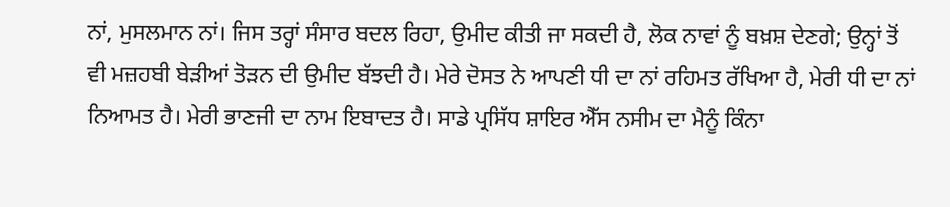ਨਾਂ, ਮੁਸਲਮਾਨ ਨਾਂ। ਜਿਸ ਤਰ੍ਹਾਂ ਸੰਸਾਰ ਬਦਲ ਰਿਹਾ, ਉਮੀਦ ਕੀਤੀ ਜਾ ਸਕਦੀ ਹੈ, ਲੋਕ ਨਾਵਾਂ ਨੂੰ ਬਖ਼ਸ਼ ਦੇਣਗੇ; ਉਨ੍ਹਾਂ ਤੋਂ ਵੀ ਮਜ਼ਹਬੀ ਬੇੜੀਆਂ ਤੋੜਨ ਦੀ ਉਮੀਦ ਬੱਝਦੀ ਹੈ। ਮੇਰੇ ਦੋਸਤ ਨੇ ਆਪਣੀ ਧੀ ਦਾ ਨਾਂ ਰਹਿਮਤ ਰੱਖਿਆ ਹੈ, ਮੇਰੀ ਧੀ ਦਾ ਨਾਂ ਨਿਆਮਤ ਹੈ। ਮੇਰੀ ਭਾਣਜੀ ਦਾ ਨਾਮ ਇਬਾਦਤ ਹੈ। ਸਾਡੇ ਪ੍ਰਸਿੱਧ ਸ਼ਾਇਰ ਐੱਸ ਨਸੀਮ ਦਾ ਮੈਨੂੰ ਕਿੰਨਾ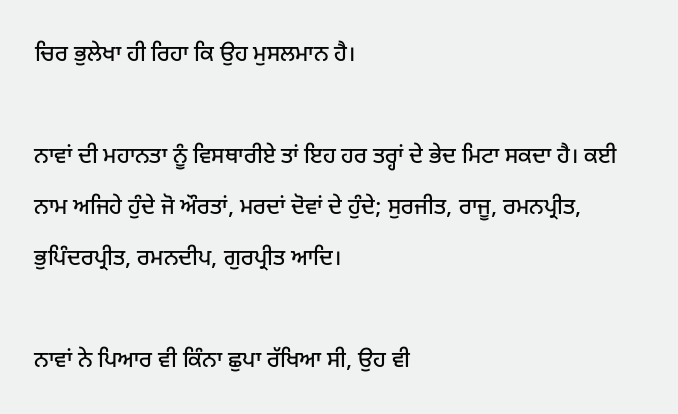ਚਿਰ ਭੁਲੇਖਾ ਹੀ ਰਿਹਾ ਕਿ ਉਹ ਮੁਸਲਮਾਨ ਹੈ।

ਨਾਵਾਂ ਦੀ ਮਹਾਨਤਾ ਨੂੰ ਵਿਸਥਾਰੀਏ ਤਾਂ ਇਹ ਹਰ ਤਰ੍ਹਾਂ ਦੇ ਭੇਦ ਮਿਟਾ ਸਕਦਾ ਹੈ। ਕਈ ਨਾਮ ਅਜਿਹੇ ਹੁੰਦੇ ਜੋ ਔਰਤਾਂ, ਮਰਦਾਂ ਦੋਵਾਂ ਦੇ ਹੁੰਦੇ; ਸੁਰਜੀਤ, ਰਾਜੂ, ਰਮਨਪ੍ਰੀਤ, ਭੁਪਿੰਦਰਪ੍ਰੀਤ, ਰਮਨਦੀਪ, ਗੁਰਪ੍ਰੀਤ ਆਦਿ।

ਨਾਵਾਂ ਨੇ ਪਿਆਰ ਵੀ ਕਿੰਨਾ ਛੁਪਾ ਰੱਖਿਆ ਸੀ, ਉਹ ਵੀ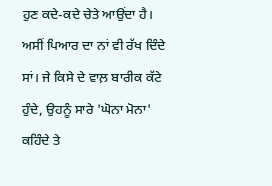ਹੁਣ ਕਦੇ-ਕਦੇ ਚੇਤੇ ਆਉਂਦਾ ਹੈ। ਅਸੀਂ ਪਿਆਰ ਦਾ ਨਾਂ ਵੀ ਰੱਖ ਦਿੰਦੇ ਸਾਂ। ਜੇ ਕਿਸੇ ਦੇ ਵਾਲ਼ ਬਾਰੀਕ ਕੱਟੇ ਹੁੰਦੇ, ਉਹਨੂੰ ਸਾਰੇ 'ਘੋਨਾ ਮੋਨਾ' ਕਹਿੰਦੇ ਤੇ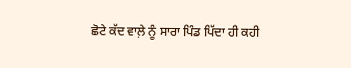ਛੋਟੇ ਕੱਦ ਵਾਲ਼ੇ ਨੂੰ ਸਾਰਾ ਪਿੰਡ ਪਿੱਦਾ ਹੀ ਕਹੀ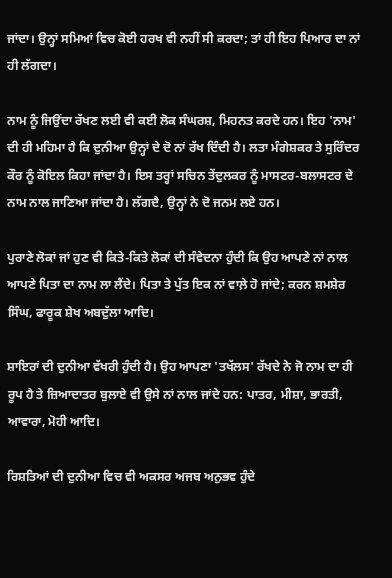ਜਾਂਦਾ। ਉਨ੍ਹਾਂ ਸਮਿਆਂ ਵਿਚ ਕੋਈ ਹਰਖ ਵੀ ਨਹੀਂ ਸੀ ਕਰਦਾ; ਤਾਂ ਹੀ ਇਹ ਪਿਆਰ ਦਾ ਨਾਂ ਹੀ ਲੱਗਦਾ।

ਨਾਮ ਨੂੰ ਜਿਉਂਦਾ ਰੱਖਣ ਲਈ ਵੀ ਕਈ ਲੋਕ ਸੰਘਰਸ਼, ਮਿਹਨਤ ਕਰਦੇ ਹਨ। ਇਹ 'ਨਾਮ' ਦੀ ਹੀ ਮਹਿਮਾ ਹੈ ਕਿ ਦੁਨੀਆ ਉਨ੍ਹਾਂ ਦੇ ਦੋ ਨਾਂ ਰੱਖ ਦਿੰਦੀ ਹੈ। ਲਤਾ ਮੰਗੇਸ਼ਕਰ ਤੇ ਸੁਰਿੰਦਰ ਕੌਰ ਨੂੰ ਕੋਇਲ ਕਿਹਾ ਜਾਂਦਾ ਹੈ। ਇਸ ਤਰ੍ਹਾਂ ਸਚਿਨ ਤੇਂਦੁਲਕਰ ਨੂੰ ਮਾਸਟਰ-ਬਲਾਸਟਰ ਦੇ ਨਾਮ ਨਾਲ ਜਾਣਿਆ ਜਾਂਦਾ ਹੈ। ਲੱਗਦੈ, ਉਨ੍ਹਾਂ ਨੇ ਦੋ ਜਨਮ ਲਏ ਹਨ।

ਪੁਰਾਣੇ ਲੋਕਾਂ ਜਾਂ ਹੁਣ ਵੀ ਕਿਤੇ-ਕਿਤੇ ਲੋਕਾਂ ਦੀ ਸੰਵੇਦਨਾ ਹੁੰਦੀ ਕਿ ਉਹ ਆਪਣੇ ਨਾਂ ਨਾਲ ਆਪਣੇ ਪਿਤਾ ਦਾ ਨਾਮ ਲਾ ਲੈਂਦੇ। ਪਿਤਾ ਤੇ ਪੁੱਤ ਇਕ ਨਾਂ ਵਾਲ਼ੇ ਹੋ ਜਾਂਦੇ; ਕਰਨ ਸ਼ਮਸ਼ੇਰ ਸਿੰਘ, ਫਾਰੂਕ ਸ਼ੇਖ ਅਬਦੁੱਲਾ ਆਦਿ।

ਸ਼ਾਇਰਾਂ ਦੀ ਦੁਨੀਆ ਵੱਖਰੀ ਹੁੰਦੀ ਹੈ। ਉਹ ਆਪਣਾ 'ਤਖੱਲਸ' ਰੱਖਦੇ ਨੇ ਜੋ ਨਾਮ ਦਾ ਹੀ ਰੂਪ ਹੈ ਤੇ ਜ਼ਿਆਦਾਤਰ ਬੁਲਾਏ ਵੀ ਉਸੇ ਨਾਂ ਨਾਲ ਜਾਂਦੇ ਹਨ: ਪਾਤਰ, ਮੀਸ਼ਾ, ਭਾਰਤੀ, ਆਵਾਰਾ, ਮੋਹੀ ਆਦਿ।

ਰਿਸ਼ਤਿਆਂ ਦੀ ਦੁਨੀਆ ਵਿਚ ਵੀ ਅਕਸਰ ਅਜਬ ਅਨੁਭਵ ਹੁੰਦੇ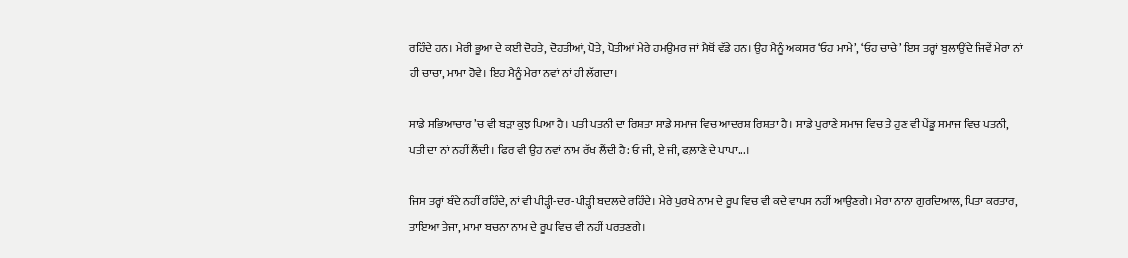ਰਹਿੰਦੇ ਹਨ। ਮੇਰੀ ਭੂਆ ਦੇ ਕਈ ਦੋਹਤੇ, ਦੋਹਤੀਆਂ, ਪੋਤੇ, ਪੋਤੀਆਂ ਮੇਰੇ ਹਮਉਮਰ ਜਾਂ ਮੈਥੋਂ ਵੱਡੇ ਹਨ। ਉਹ ਮੈਨੂੰ ਅਕਸਰ ‘ਓਹ ਮਾਮੇ’, ‘ਓਹ ਚਾਚੇ’ ਇਸ ਤਰ੍ਹਾਂ ਬੁਲਾਉਂਦੇ ਜਿਵੇਂ ਮੇਰਾ ਨਾਂ ਹੀ ਚਾਚਾ, ਮਾਮਾ ਹੋਵੇ। ਇਹ ਮੈਨੂੰ ਮੇਰਾ ਨਵਾਂ ਨਾਂ ਹੀ ਲੱਗਦਾ।

ਸਾਡੇ ਸਭਿਆਚਾਰ ’ਚ ਵੀ ਬੜਾ ਕੁਝ ਪਿਆ ਹੈ। ਪਤੀ ਪਤਨੀ ਦਾ ਰਿਸ਼ਤਾ ਸਾਡੇ ਸਮਾਜ ਵਿਚ ਆਦਰਸ਼ ਰਿਸ਼ਤਾ ਹੈ। ਸਾਡੇ ਪੁਰਾਣੇ ਸਮਾਜ ਵਿਚ ਤੇ ਹੁਣ ਵੀ ਪੇਂਡੂ ਸਮਾਜ ਵਿਚ ਪਤਨੀ, ਪਤੀ ਦਾ ਨਾਂ ਨਹੀਂ ਲੈਂਦੀ। ਫਿਰ ਵੀ ਉਹ ਨਵਾਂ ਨਾਮ ਰੱਖ ਲੈਂਦੀ ਹੈ: ਓ ਜੀ, ਏ ਜੀ, ਫਲ਼ਾਣੇ ਦੇ ਪਾਪਾ...।

ਜਿਸ ਤਰ੍ਹਾਂ ਬੰਦੇ ਨਹੀਂ ਰਹਿੰਦੇ, ਨਾਂ ਵੀ ਪੀੜ੍ਹੀ-ਦਰ-ਪੀੜ੍ਹੀ ਬਦਲਦੇ ਰਹਿੰਦੇ। ਮੇਰੇ ਪੁਰਖੇ ਨਾਮ ਦੇ ਰੂਪ ਵਿਚ ਵੀ ਕਦੇ ਵਾਪਸ ਨਹੀਂ ਆਉਣਗੇ। ਮੇਰਾ ਨਾਨਾ ਗੁਰਦਿਆਲ, ਪਿਤਾ ਕਰਤਾਰ, ਤਾਇਆ ਤੇਜਾ, ਮਾਮਾ ਬਚਨਾ ਨਾਮ ਦੇ ਰੂਪ ਵਿਚ ਵੀ ਨਹੀਂ ਪਰਤਣਗੇ।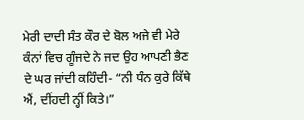ਮੇਰੀ ਦਾਦੀ ਸੰਤ ਕੌਰ ਦੇ ਬੋਲ ਅਜੇ ਵੀ ਮੇਰੇ ਕੰਨਾਂ ਵਿਚ ਗੂੰਜਦੇ ਨੇ ਜਦ ਉਹ ਆਪਣੀ ਭੈਣ ਦੇ ਘਰ ਜਾਂਦੀ ਕਹਿੰਦੀ- “ਨੀ ਧੰਨ ਕੁਰੇ ਕਿੱਥੇ ਐਂ, ਦੀਂਹਦੀ ਨ੍ਹੀਂ ਕਿਤੇ।”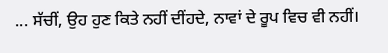... ਸੱਚੀਂ, ਉਹ ਹੁਣ ਕਿਤੇ ਨਹੀਂ ਦੀਂਹਦੇ, ਨਾਵਾਂ ਦੇ ਰੂਪ ਵਿਚ ਵੀ ਨਹੀਂ।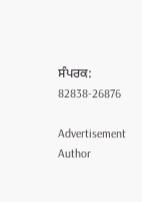ਸੰਪਰਕ: 82838-26876

Advertisement
Author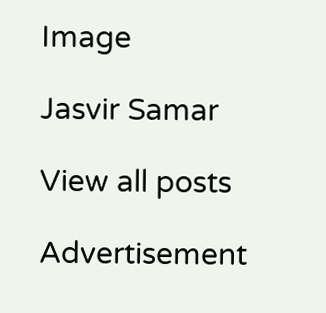Image

Jasvir Samar

View all posts

Advertisement